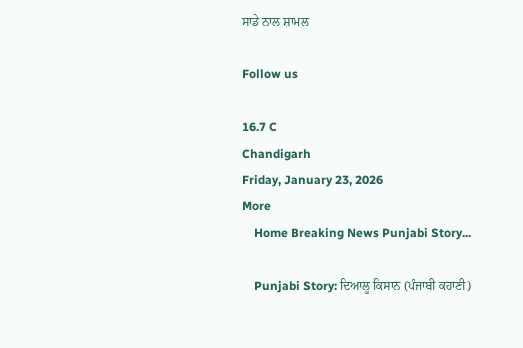ਸਾਡੇ ਨਾਲ ਸ਼ਾਮਲ

Follow us

16.7 C
Chandigarh
Friday, January 23, 2026
More
    Home Breaking News Punjabi Story...

    Punjabi Story: ਦਿਆਲੂ ਕਿਸਾਨ (ਪੰਜਾਬੀ ਕਹਾਣੀ)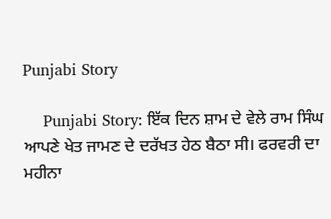Punjabi Story

    Punjabi Story: ਇੱਕ ਦਿਨ ਸ਼ਾਮ ਦੇ ਵੇਲੇ ਰਾਮ ਸਿੰਘ ਆਪਣੇ ਖੇਤ ਜਾਮਣ ਦੇ ਦਰੱਖਤ ਹੇਠ ਬੈਠਾ ਸੀ। ਫਰਵਰੀ ਦਾ ਮਹੀਨਾ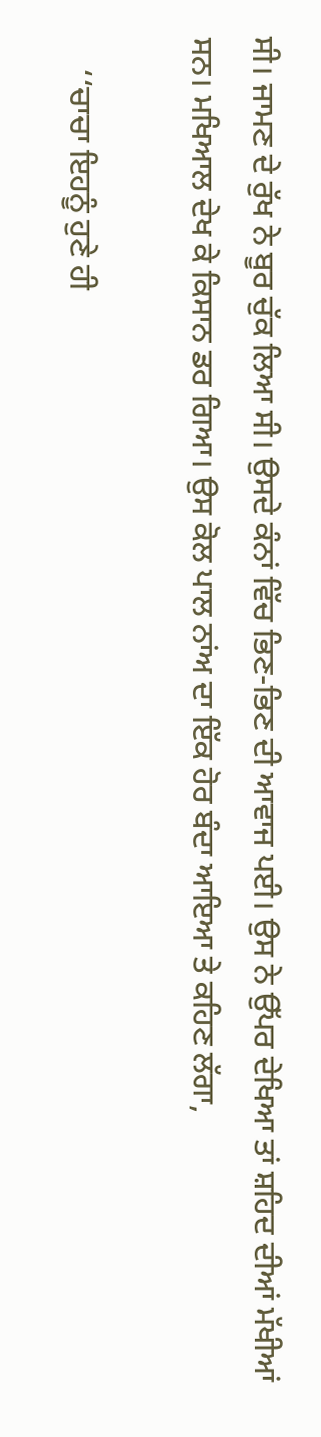ਸੀ। ਜਾਮਣ ਦੇ ਰੁੱਖ ਨੇ ਬੂਰ ਚੁੱਕ ਲਿਆ ਸੀ। ਉਸਦੇ ਕੰਨਾਂ ਵਿੱਚ ਭਿਣ-ਭਿਣ ਦੀ ਆਵਾਜ ਪਈ। ਉਸ ਨੇ ਉੱਪਰ ਦੇਖਿਆ ਤਾਂ ਸ਼ਹਿਦ ਦੀਆਂ ਮੱਖੀਆਂ ਸਨ। ਮਖਿਆਲ ਦੇਖ ਕੇ ਕਿਸਾਨ ਡਰ ਗਿਆ। ਉਸ ਕੋਲ ਪਾਲ ਨਾਂਅ ਦਾ ਇੱਕ ਹੋਰ ਬੰਦਾ ਆਇਆ ਤੇ ਕਹਿਣ ਲੱਗਾ,

    ‘‘ਚਾਚਾ ਇਹਨੂੰ ਹੁਣੇ ਹੀ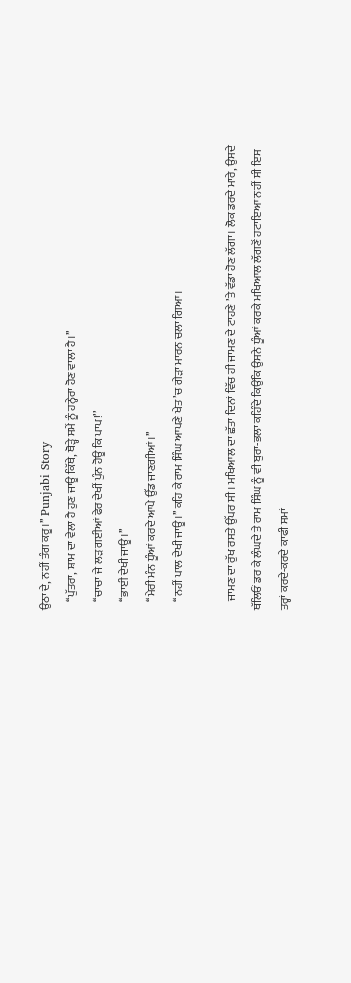ਉਠਾ ਦੇ, ਨਹੀਂ ਤੰਗ ਕਰੂ।’’ Punjabi Story
    ‘‘ਪੁੱਤਰਾ, ਸ਼ਾਮ ਦਾ ਵੇਲਾ ਹੈ ਹੁਣ ਜਾਊ ਕਿੱਥੇ, ਥੋੜ੍ਹੇ ਸਮੇਂ ਨੂੰ ਹਨ੍ਹੇਰਾ ਹੋਣ ਵਾਲਾ ਹੈ।’’
    ‘‘ਚਾਚਾ ਜੇ ਲੜ ਗਈਆਂ ਫੇਰ ਦੇਖੀਂ ਪੁੰਨ ਹੋਊ ਕਿ ਪਾਪ!’’
    ‘‘ਭਾਈ ਦੇਖੀ ਜਾਊ।’’
    ‘‘ਮੇਰੀ ਮੰਨ ਧੂੰਆਂ ਕਰਦੇ ਆਪੇ ਉੱਡ ਜਾਣਗੀਆਂ।’’
    ‘‘ਨਹੀਂ ਪਾਲ ਦੇਖੀ ਜਾਊ।’’ ਕਹਿ ਕੇ ਰਾਮ ਸਿੰਘ ਆਪਣੇ ਖੇਤ ’ਚ ਗੇੜਾ ਮਾਰਨ ਚਲਾ ਗਿਆ।

    ਜਾਮਣ ਦਾ ਰੁੱਖ ਰਸਤੇ ਉੱਪਰ ਸੀ। ਮਖਿਆਲ ਦਾ ਛੱਤਾ ਦਿਨਾਂ ਵਿੱਚ ਹੀ ਜਾਮਣ ਦੇ ਟਾਹਣੇ ’ਤੇ ਵੱਡਾ ਹੋਣ ਲੱਗਾ। ਲੋਕ ਡਰਦੇ ਮਾਰੇ, ਉਸਦੇ ਥੱਲਿਓਂ ਡਰ ਕੇ ਲੰਘਦੇ ਤੇ ਰਾਮ ਸਿੰਘ ਨੂੰ ਵੀ ਬੁਰਾ-ਭਲਾ ਕਹਿੰਦੇ ਕਿਉਂਕਿ ਉਸਨੇ ਧੂੰਆਂ ਕਰਕੇ ਮਖਿਆਲ ਲੱਗਣੋਂ ਹਟਾਇਆ ਨਹੀਂ ਸੀ ਇਸ ਤਰ੍ਹਾਂ ਕਰਦੇ-ਕਰਦੇ ਕਾਫੀ ਸਮਾਂ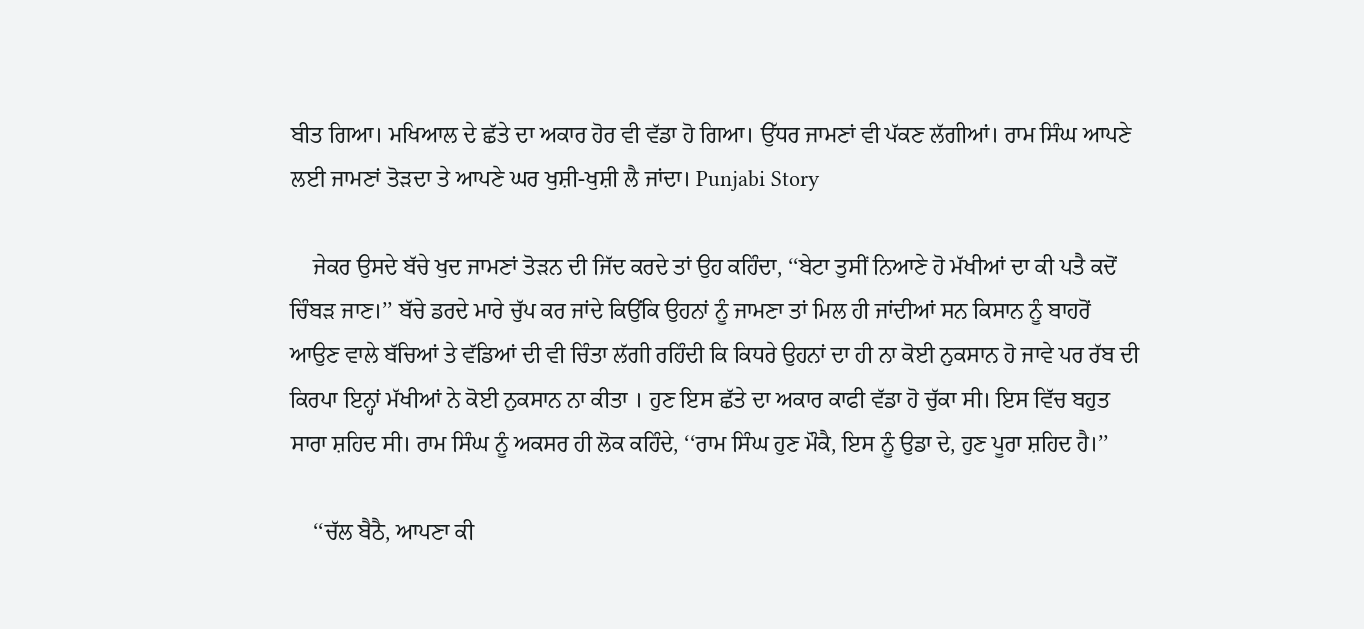ਬੀਤ ਗਿਆ। ਮਖਿਆਲ ਦੇ ਛੱਤੇ ਦਾ ਅਕਾਰ ਹੋਰ ਵੀ ਵੱਡਾ ਹੋ ਗਿਆ। ਉੱਧਰ ਜਾਮਣਾਂ ਵੀ ਪੱਕਣ ਲੱਗੀਆਂ। ਰਾਮ ਸਿੰਘ ਆਪਣੇ ਲਈ ਜਾਮਣਾਂ ਤੋੜਦਾ ਤੇ ਆਪਣੇ ਘਰ ਖੁਸ਼ੀ-ਖੁਸ਼ੀ ਲੈ ਜਾਂਦਾ। Punjabi Story

    ਜੇਕਰ ਉਸਦੇ ਬੱਚੇ ਖੁਦ ਜਾਮਣਾਂ ਤੋੜਨ ਦੀ ਜਿੱਦ ਕਰਦੇ ਤਾਂ ਉਹ ਕਹਿੰਦਾ, ‘‘ਬੇਟਾ ਤੁਸੀਂ ਨਿਆਣੇ ਹੋ ਮੱਖੀਆਂ ਦਾ ਕੀ ਪਤੈ ਕਦੋਂ ਚਿੰਬੜ ਜਾਣ।’’ ਬੱਚੇ ਡਰਦੇ ਮਾਰੇ ਚੁੱਪ ਕਰ ਜਾਂਦੇ ਕਿਉਂਕਿ ਉਹਨਾਂ ਨੂੰ ਜਾਮਣਾ ਤਾਂ ਮਿਲ ਹੀ ਜਾਂਦੀਆਂ ਸਨ ਕਿਸਾਨ ਨੂੰ ਬਾਹਰੋਂ ਆਉਣ ਵਾਲੇ ਬੱਚਿਆਂ ਤੇ ਵੱਡਿਆਂ ਦੀ ਵੀ ਚਿੰਤਾ ਲੱਗੀ ਰਹਿੰਦੀ ਕਿ ਕਿਧਰੇ ਉਹਨਾਂ ਦਾ ਹੀ ਨਾ ਕੋਈ ਨੁਕਸਾਨ ਹੋ ਜਾਵੇ ਪਰ ਰੱਬ ਦੀ ਕਿਰਪਾ ਇਨ੍ਹਾਂ ਮੱਖੀਆਂ ਨੇ ਕੋਈ ਨੁਕਸਾਨ ਨਾ ਕੀਤਾ । ਹੁਣ ਇਸ ਛੱਤੇ ਦਾ ਅਕਾਰ ਕਾਫੀ ਵੱਡਾ ਹੋ ਚੁੱਕਾ ਸੀ। ਇਸ ਵਿੱਚ ਬਹੁਤ ਸਾਰਾ ਸ਼ਹਿਦ ਸੀ। ਰਾਮ ਸਿੰਘ ਨੂੰ ਅਕਸਰ ਹੀ ਲੋਕ ਕਹਿੰਦੇ, ‘‘ਰਾਮ ਸਿੰਘ ਹੁਣ ਮੌਕੈ, ਇਸ ਨੂੰ ਉਡਾ ਦੇ, ਹੁਣ ਪੂਰਾ ਸ਼ਹਿਦ ਹੈ।’’

    ‘‘ਚੱਲ ਬੈਠੈ, ਆਪਣਾ ਕੀ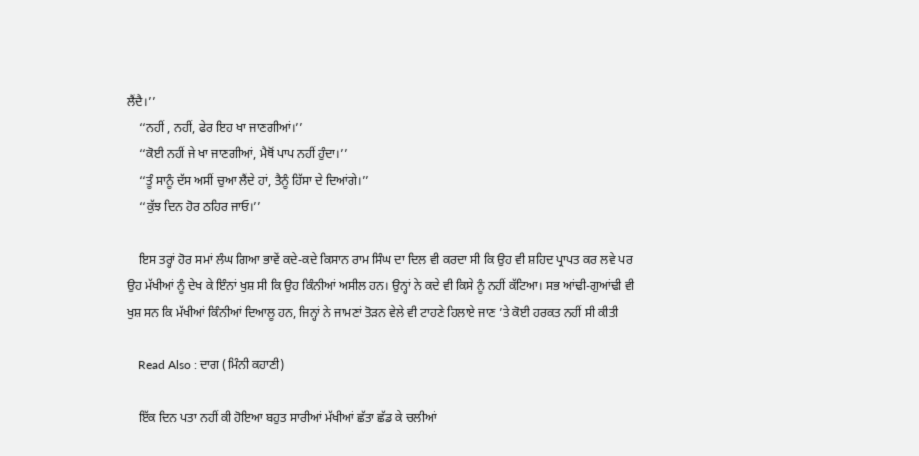ਲੈਂਦੈ।’’
    ‘‘ਨਹੀਂ , ਨਹੀਂ, ਫੇਰ ਇਹ ਖਾ ਜਾਣਗੀਆਂ।’’
    ‘‘ਕੋਈ ਨਹੀਂ ਜੇ ਖਾ ਜਾਣਗੀਆਂ, ਮੈਥੋਂ ਪਾਪ ਨਹੀਂ ਹੁੰਦਾ।’’
    ‘‘ਤੂੰ ਸਾਨੂੰ ਦੱਸ ਅਸੀਂ ਚੁਆ ਲੈਂਦੇ ਹਾਂ, ਤੈਨੂੰ ਹਿੱਸਾ ਦੇ ਦਿਆਂਗੇ।’’
    ‘‘ਕੁੱਝ ਦਿਨ ਹੋਰ ਠਹਿਰ ਜਾਓ।’’

    ਇਸ ਤਰ੍ਹਾਂ ਹੋਰ ਸਮਾਂ ਲੰਘ ਗਿਆ ਭਾਵੇਂ ਕਦੇ-ਕਦੇ ਕਿਸਾਨ ਰਾਮ ਸਿੰਘ ਦਾ ਦਿਲ ਵੀ ਕਰਦਾ ਸੀ ਕਿ ਉਹ ਵੀ ਸ਼ਹਿਦ ਪ੍ਰਾਪਤ ਕਰ ਲਵੇ ਪਰ ਉਹ ਮੱਖੀਆਂ ਨੂੰ ਦੇਖ ਕੇ ਇੰਨਾਂ ਖੁਸ਼ ਸੀ ਕਿ ਉਹ ਕਿੰਨੀਆਂ ਅਸੀਲ ਹਨ। ਉਨ੍ਹਾਂ ਨੇ ਕਦੇ ਵੀ ਕਿਸੇ ਨੂੰ ਨਹੀਂ ਕੱਟਿਆ। ਸਭ ਆਂਢੀ-ਗੁਆਂਢੀ ਵੀ ਖੁਸ਼ ਸਨ ਕਿ ਮੱਖੀਆਂ ਕਿੰਨੀਆਂ ਦਿਆਲੂ ਹਨ, ਜਿਨ੍ਹਾਂ ਨੇ ਜਾਮਣਾਂ ਤੋੜਨ ਵੇਲੇ ਵੀ ਟਾਹਣੇ ਹਿਲਾਏ ਜਾਣ ’ਤੇ ਕੋਈ ਹਰਕਤ ਨਹੀਂ ਸੀ ਕੀਤੀ

    Read Also : ਦਾਗ (ਮਿੰਨੀ ਕਹਾਣੀ)

    ਇੱਕ ਦਿਨ ਪਤਾ ਨਹੀਂ ਕੀ ਹੋਇਆ ਬਹੁਤ ਸਾਰੀਆਂ ਮੱਖੀਆਂ ਛੱਤਾ ਛੱਡ ਕੇ ਚਲੀਆਂ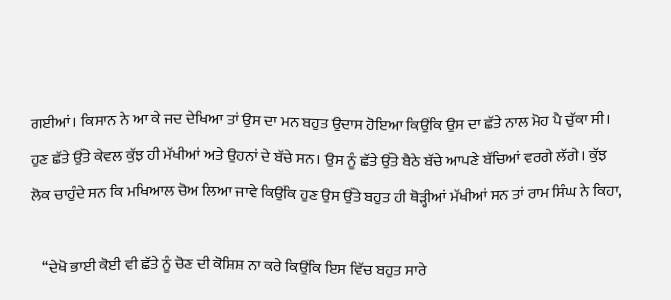ਗਈਆਂ। ਕਿਸਾਨ ਨੇ ਆ ਕੇ ਜਦ ਦੇਖਿਆ ਤਾਂ ਉਸ ਦਾ ਮਨ ਬਹੁਤ ਉਦਾਸ ਹੋਇਆ ਕਿਉਂਕਿ ਉਸ ਦਾ ਛੱਤੇ ਨਾਲ ਮੋਹ ਪੈ ਚੁੱਕਾ ਸੀ। ਹੁਣ ਛੱਤੇ ਉੱਤੇ ਕੇਵਲ ਕੁੱਝ ਹੀ ਮੱਖੀਆਂ ਅਤੇ ਉਹਨਾਂ ਦੇ ਬੱਚੇ ਸਨ। ਉਸ ਨੂੰ ਛੱਤੇ ਉੱਤੇ ਬੈਠੇ ਬੱਚੇ ਆਪਣੇ ਬੱਚਿਆਂ ਵਰਗੇ ਲੱਗੇ। ਕੁੱਝ ਲੋਕ ਚਾਹੁੰਦੇ ਸਨ ਕਿ ਮਖਿਆਲ ਚੋਅ ਲਿਆ ਜਾਵੇ ਕਿਉਂਕਿ ਹੁਣ ਉਸ ਉੱਤੇ ਬਹੁਤ ਹੀ ਥੋੜ੍ਹੀਆਂ ਮੱਖੀਆਂ ਸਨ ਤਾਂ ਰਾਮ ਸਿੰਘ ਨੇ ਕਿਹਾ,

    ‘‘ਦੇਖੋ ਭਾਈ ਕੋਈ ਵੀ ਛੱਤੇ ਨੂੰ ਚੋਣ ਦੀ ਕੋਸ਼ਿਸ਼ ਨਾ ਕਰੇ ਕਿਉਂਕਿ ਇਸ ਵਿੱਚ ਬਹੁਤ ਸਾਰੇ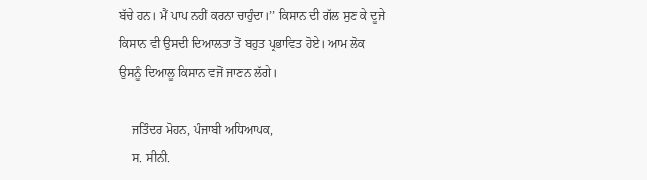ਬੱਚੇ ਹਨ। ਮੈਂ ਪਾਪ ਨਹੀਂ ਕਰਨਾ ਚਾਹੁੰਦਾ।’’ ਕਿਸਾਨ ਦੀ ਗੱਲ ਸੁਣ ਕੇ ਦੂਜੇ ਕਿਸਾਨ ਵੀ ਉਸਦੀ ਦਿਆਲਤਾ ਤੋਂ ਬਹੁਤ ਪ੍ਰਭਾਵਿਤ ਹੋਏ। ਆਮ ਲੋਕ ਉਸਨੂੰ ਦਿਆਲੂ ਕਿਸਾਨ ਵਜੋਂ ਜਾਣਨ ਲੱਗੇ।

    ਜਤਿੰਦਰ ਮੋਹਨ, ਪੰਜਾਬੀ ਅਧਿਆਪਕ,
    ਸ. ਸੀਨੀ.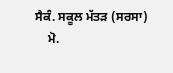ਸੈਕੰ. ਸਕੂਲ ਮੱਤੜ (ਸਰਸਾ)
    ਮੋ.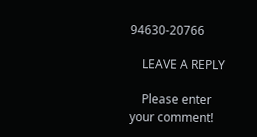94630-20766

    LEAVE A REPLY

    Please enter your comment!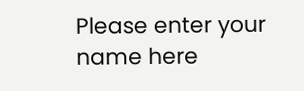Please enter your name here